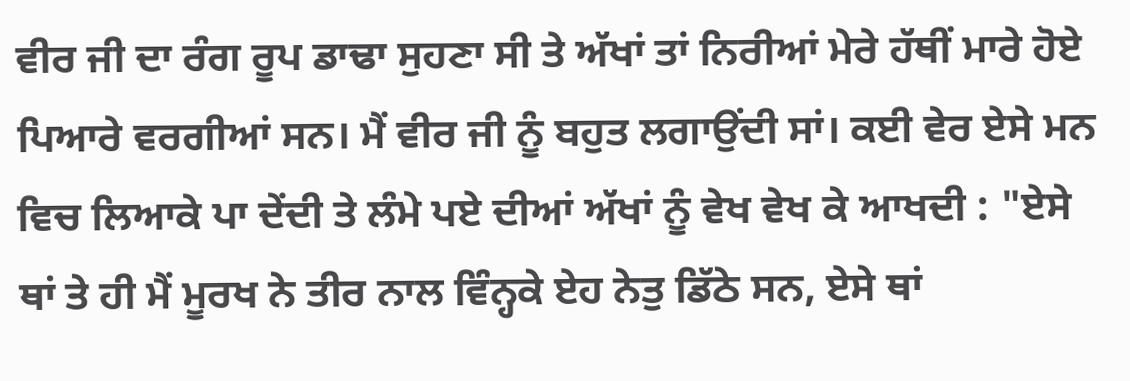ਵੀਰ ਜੀ ਦਾ ਰੰਗ ਰੂਪ ਡਾਢਾ ਸੁਹਣਾ ਸੀ ਤੇ ਅੱਖਾਂ ਤਾਂ ਨਿਰੀਆਂ ਮੇਰੇ ਹੱਥੀਂ ਮਾਰੇ ਹੋਏ ਪਿਆਰੇ ਵਰਗੀਆਂ ਸਨ। ਮੈਂ ਵੀਰ ਜੀ ਨੂੰ ਬਹੁਤ ਲਗਾਉਂਦੀ ਸਾਂ। ਕਈ ਵੇਰ ਏਸੇ ਮਨ ਵਿਚ ਲਿਆਕੇ ਪਾ ਦੇਂਦੀ ਤੇ ਲੰਮੇ ਪਏ ਦੀਆਂ ਅੱਖਾਂ ਨੂੰ ਵੇਖ ਵੇਖ ਕੇ ਆਖਦੀ : "ਏਸੇ ਥਾਂ ਤੇ ਹੀ ਮੈਂ ਮੂਰਖ ਨੇ ਤੀਰ ਨਾਲ ਵਿੰਨ੍ਹਕੇ ਏਹ ਨੇਤੁ ਡਿੱਠੇ ਸਨ, ਏਸੇ ਥਾਂ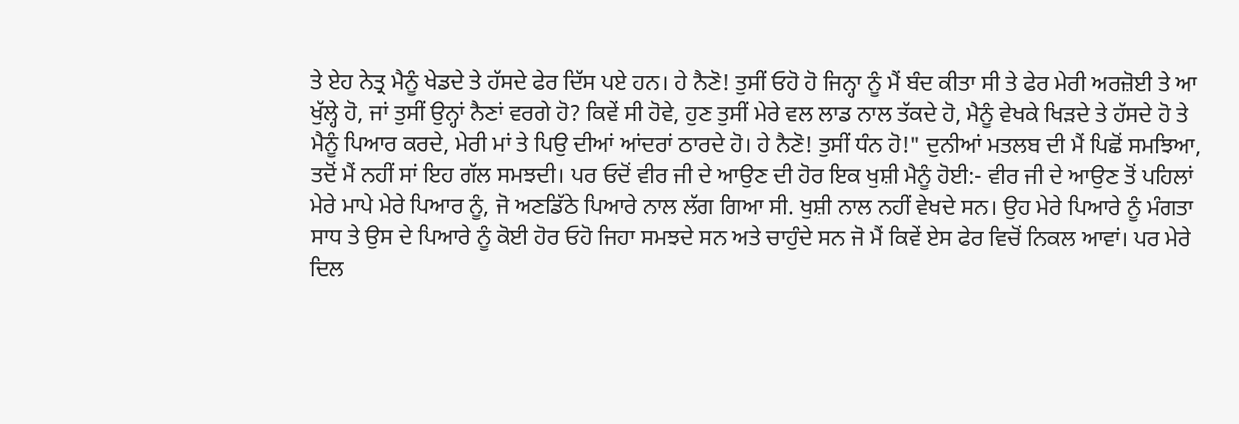ਤੇ ਏਹ ਨੇਤ੍ਰ ਮੈਨੂੰ ਖੇਡਦੇ ਤੇ ਹੱਸਦੇ ਫੇਰ ਦਿੱਸ ਪਏ ਹਨ। ਹੇ ਨੈਣੋ! ਤੁਸੀਂ ਓਹੋ ਹੋ ਜਿਨ੍ਹਾ ਨੂੰ ਮੈਂ ਬੰਦ ਕੀਤਾ ਸੀ ਤੇ ਫੇਰ ਮੇਰੀ ਅਰਜ਼ੋਈ ਤੇ ਆ ਖੁੱਲ੍ਹੇ ਹੋ, ਜਾਂ ਤੁਸੀਂ ਉਨ੍ਹਾਂ ਨੈਣਾਂ ਵਰਗੇ ਹੋ? ਕਿਵੇਂ ਸੀ ਹੋਵੇ, ਹੁਣ ਤੁਸੀਂ ਮੇਰੇ ਵਲ ਲਾਡ ਨਾਲ ਤੱਕਦੇ ਹੋ, ਮੈਨੂੰ ਵੇਖਕੇ ਖਿੜਦੇ ਤੇ ਹੱਸਦੇ ਹੋ ਤੇ ਮੈਨੂੰ ਪਿਆਰ ਕਰਦੇ, ਮੇਰੀ ਮਾਂ ਤੇ ਪਿਉ ਦੀਆਂ ਆਂਦਰਾਂ ਠਾਰਦੇ ਹੋ। ਹੇ ਨੈਣੋ! ਤੁਸੀਂ ਧੰਨ ਹੋ!" ਦੁਨੀਆਂ ਮਤਲਬ ਦੀ ਮੈਂ ਪਿਛੋਂ ਸਮਝਿਆ, ਤਦੋਂ ਮੈਂ ਨਹੀਂ ਸਾਂ ਇਹ ਗੱਲ ਸਮਝਦੀ। ਪਰ ਓਦੋਂ ਵੀਰ ਜੀ ਦੇ ਆਉਣ ਦੀ ਹੋਰ ਇਕ ਖੁਸ਼ੀ ਮੈਨੂੰ ਹੋਈ:- ਵੀਰ ਜੀ ਦੇ ਆਉਣ ਤੋਂ ਪਹਿਲਾਂ ਮੇਰੇ ਮਾਪੇ ਮੇਰੇ ਪਿਆਰ ਨੂੰ, ਜੋ ਅਣਡਿੱਠੇ ਪਿਆਰੇ ਨਾਲ ਲੱਗ ਗਿਆ ਸੀ. ਖੁਸ਼ੀ ਨਾਲ ਨਹੀਂ ਵੇਖਦੇ ਸਨ। ਉਹ ਮੇਰੇ ਪਿਆਰੇ ਨੂੰ ਮੰਗਤਾ ਸਾਧ ਤੇ ਉਸ ਦੇ ਪਿਆਰੇ ਨੂੰ ਕੋਈ ਹੋਰ ਓਹੋ ਜਿਹਾ ਸਮਝਦੇ ਸਨ ਅਤੇ ਚਾਹੁੰਦੇ ਸਨ ਜੋ ਮੈਂ ਕਿਵੇਂ ਏਸ ਫੇਰ ਵਿਚੋਂ ਨਿਕਲ ਆਵਾਂ। ਪਰ ਮੇਰੇ ਦਿਲ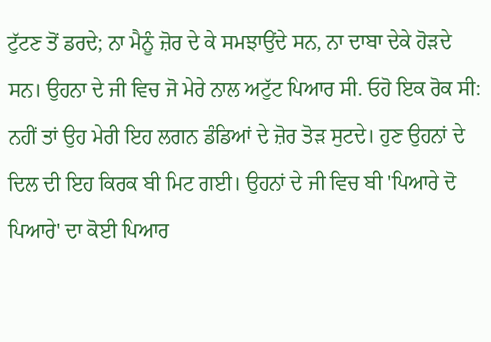ਟੁੱਟਣ ਤੋਂ ਡਰਦੇ; ਨਾ ਮੈਨੂੰ ਜ਼ੋਰ ਦੇ ਕੇ ਸਮਝਾਉਂਦੇ ਸਨ, ਨਾ ਦਾਬਾ ਦੇਕੇ ਹੋੜਦੇ ਸਨ। ਉਹਨਾ ਦੇ ਜੀ ਵਿਚ ਜੋ ਮੇਰੇ ਨਾਲ ਅਟੁੱਟ ਪਿਆਰ ਸੀ. ਓਹੋ ਇਕ ਰੋਕ ਸੀ: ਨਹੀਂ ਤਾਂ ਉਹ ਮੇਰੀ ਇਹ ਲਗਨ ਡੰਡਿਆਂ ਦੇ ਜ਼ੋਰ ਤੋੜ ਸੁਟਦੇ। ਹੁਣ ਉਹਨਾਂ ਦੇ ਦਿਲ ਦੀ ਇਹ ਕਿਰਕ ਬੀ ਮਿਟ ਗਈ। ਉਹਨਾਂ ਦੇ ਜੀ ਵਿਚ ਬੀ 'ਪਿਆਰੇ ਦੋ ਪਿਆਰੇ' ਦਾ ਕੋਈ ਪਿਆਰ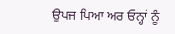ਉਪਜ ਪਿਆ ਅਰ ਓਨ੍ਹਾਂ ਨੂੰ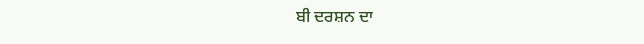ਬੀ ਦਰਸ਼ਨ ਦਾ